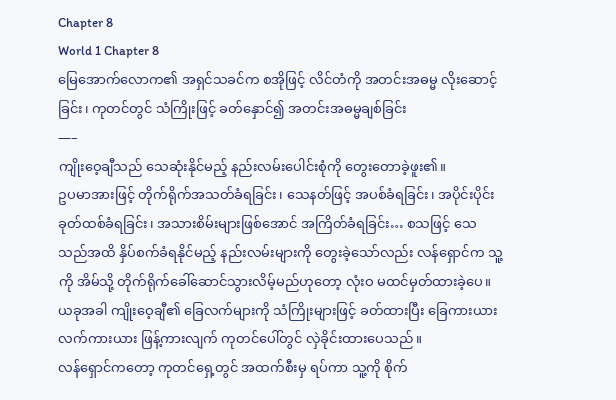Chapter 8
World 1 Chapter 8
မြေအောက်လောက၏ အရှင်သခင်က စအိုဖြင့် လိင်တံကို အတင်းအဓမ္မ လိုးဆောင့်ခြင်း၊ ကုတင်တွင် သံကြိုးဖြင့် ခတ်နှောင်၍ အတင်းအဓမ္မချစ်ခြင်း
—–
ကျိုးဝေ့ချီသည် သေဆုံးနိုင်မည့် နည်းလမ်းပေါင်းစုံကို တွေးတောခဲ့ဖူး၏။
ဥပမာအားဖြင့် တိုက်ရိုက်အသတ်ခံရခြင်း၊ သေနတ်ဖြင့် အပစ်ခံရခြင်း၊ အပိုင်းပိုင်းခုတ်ထစ်ခံရခြင်း၊ အသားစိမ်းများဖြစ်အောင် အကြိတ်ခံရခြင်း… စသဖြင့် သေသည်အထိ နှိပ်စက်ခံရနိုင်မည့် နည်းလမ်းများကို တွေးခဲ့သော်လည်း လန်ရှောင်က သူ့ကို အိမ်သို့ တိုက်ရိုက်ခေါ်ဆောင်သွားလိမ့်မည်ဟုတော့ လုံးဝ မထင်မှတ်ထားခဲ့ပေ။
ယခုအခါ ကျိုးဝေ့ချီ၏ ခြေလက်များကို သံကြိုးများဖြင့် ခတ်ထားပြီး ခြေကားယားလက်ကားယား ဖြန့်ကားလျက် ကုတင်ပေါ်တွင် လှဲခိုင်းထားပေသည်။
လန်ရှောင်ကတော့ ကုတင်ရှေ့တွင် အထက်စီးမှ ရပ်ကာ သူ့ကို စိုက်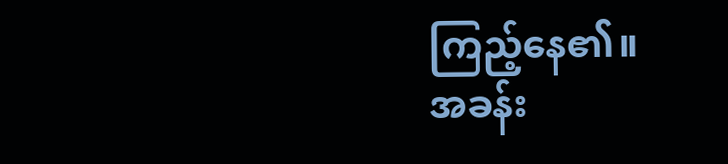ကြည့်နေ၏။
အခန်း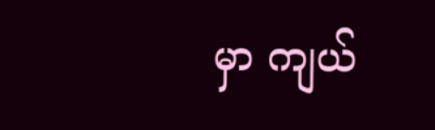မှာ ကျယ်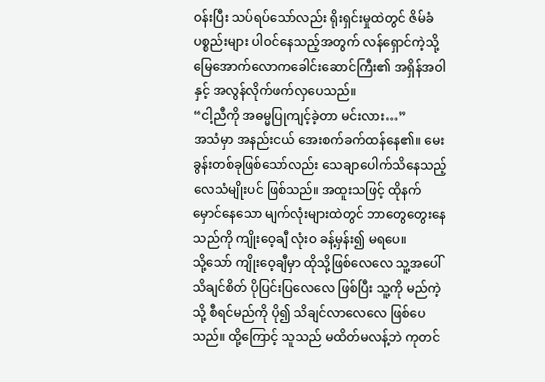ဝန်းပြီး သပ်ရပ်သော်လည်း ရိုးရှင်းမှုထဲတွင် ဇိမ်ခံပစ္စည်းများ ပါဝင်နေသည့်အတွက် လန်ရှောင်ကဲ့သို့ မြေအောက်လောကခေါင်းဆောင်ကြီး၏ အရှိန်အဝါနှင့် အလွန်လိုက်ဖက်လှပေသည်။
“ငါ့ညီကို အဓမ္မပြုကျင့်ခဲ့တာ မင်းလား…”
အသံမှာ အနည်းငယ် အေးစက်ခက်ထန်နေ၏။ မေးခွန်းတစ်ခုဖြစ်သော်လည်း သေချာပေါက်သိနေသည့် လေသံမျိုးပင် ဖြစ်သည်။ အထူးသဖြင့် ထိုနက်မှောင်နေသော မျက်လုံးများထဲတွင် ဘာတွေတွေးနေသည်ကို ကျိုးဝေ့ချီ လုံးဝ ခန့်မှန်း၍ မရပေ။
သို့သော် ကျိုးဝေ့ချီမှာ ထိုသို့ဖြစ်လေလေ သူ့အပေါ် သိချင်စိတ် ပိုပြင်းပြလေလေ ဖြစ်ပြီး သူ့ကို မည်ကဲ့သို့ စီရင်မည်ကို ပို၍ သိချင်လာလေလေ ဖြစ်ပေသည်။ ထို့ကြောင့် သူသည် မထိတ်မလန့်ဘဲ ကုတင်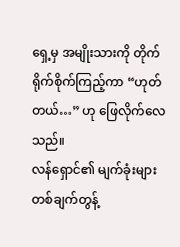ရှေ့မှ အမျိုးသားကို တိုက်ရိုက်စိုက်ကြည့်ကာ “ဟုတ်တယ်…” ဟု ဖြေလိုက်လေသည်။
လန်ရှောင်၏ မျက်ခုံးများ တစ်ချက်တွန့်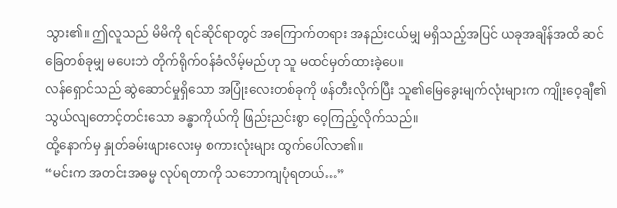သွား၏။ ဤလူသည် မိမိကို ရင်ဆိုင်ရာတွင် အကြောက်တရား အနည်းငယ်မျှ မရှိသည့်အပြင် ယခုအချိန်အထိ ဆင်ခြေတစ်ခုမျှ မပေးဘဲ တိုက်ရိုက်ဝန်ခံလိမ့်မည်ဟု သူ မထင်မှတ်ထားခဲ့ပေ။
လန်ရှောင်သည် ဆွဲဆောင်မှုရှိသော အပြုံးလေးတစ်ခုကို ဖန်တီးလိုက်ပြီး သူ၏မြေခွေးမျက်လုံးများက ကျိုးဝေ့ချီ၏သွယ်လျတောင့်တင်းသော ခန္ဓာကိုယ်ကို ဖြည်းညင်းစွာ ဝေ့ကြည့်လိုက်သည်။
ထို့နောက်မှ နှုတ်ခမ်းဖျားလေးမှ စကားလုံးများ ထွက်ပေါ်လာ၏။
“မင်းက အတင်းအဓမ္မ လုပ်ရတာကို သဘောကျပုံရတယ်…”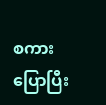စကားပြောပြီး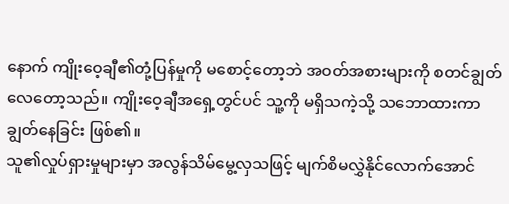နောက် ကျိုးဝေ့ချီ၏တုံ့ပြန်မှုကို မစောင့်တော့ဘဲ အဝတ်အစားများကို စတင်ချွတ်လေတော့သည်။ ကျိုးဝေ့ချီအရှေ့တွင်ပင် သူ့ကို မရှိသကဲ့သို့ သဘောထားကာ ချွတ်နေခြင်း ဖြစ်၏။
သူ၏လှုပ်ရှားမှုများမှာ အလွန်သိမ်မွေ့လှသဖြင့် မျက်စိမလွှဲနိုင်လောက်အောင်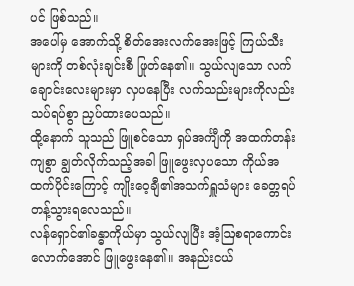ပင် ဖြစ်သည်။
အပေါ်မှ အောက်သို့ စိတ်အေးလက်အေးဖြင့် ကြယ်သီးများကို တစ်လုံးချင်းစီ ဖြုတ်နေ၏။ သွယ်လျသော လက်ချောင်းလေးများမှာ လှပနေပြီး လက်သည်းများကိုလည်း သပ်ရပ်စွာ ညှပ်ထားပေသည်။
ထို့နောက် သူသည် ဖြူစင်သော ရှပ်အင်္ကျီကို အထက်တန်းကျစွာ ချွတ်လိုက်သည့်အခါ ဖြူဖွေးလှပသော ကိုယ်အထက်ပိုင်းကြောင့် ကျိုးဝေ့ချီ၏အသက်ရှူသံများ ခေတ္တရပ်တန့်သွားရလေသည်။
လန်ရှောင်၏ခန္ဓာကိုယ်မှာ သွယ်လျပြီး အံ့ဩစရာကောင်းလောက်အောင် ဖြူဖွေးနေ၏။ အနည်းငယ်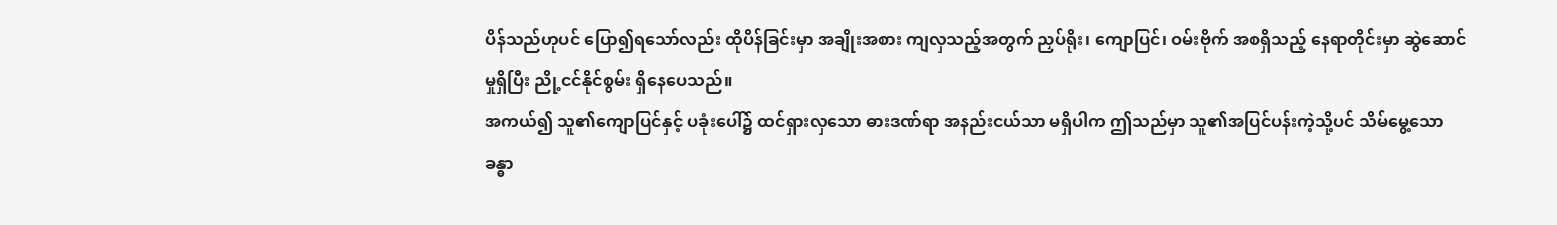ပိန်သည်ဟုပင် ပြော၍ရသော်လည်း ထိုပိန်ခြင်းမှာ အချိုးအစား ကျလှသည့်အတွက် ညှပ်ရိုး၊ ကျောပြင်၊ ဝမ်းဗိုက် အစရှိသည့် နေရာတိုင်းမှာ ဆွဲဆောင်မှုရှိပြီး ညို့ငင်နိုင်စွမ်း ရှိနေပေသည်။
အကယ်၍ သူ၏ကျောပြင်နှင့် ပခုံးပေါ်၌ ထင်ရှားလှသော ဓားဒဏ်ရာ အနည်းငယ်သာ မရှိပါက ဤသည်မှာ သူ၏အပြင်ပန်းကဲ့သို့ပင် သိမ်မွေ့သော ခန္ဓာ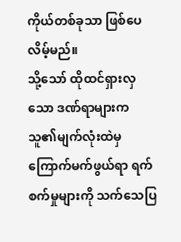ကိုယ်တစ်ခုသာ ဖြစ်ပေလိမ့်မည်။
သို့သော် ထိုထင်ရှားလှသော ဒဏ်ရာများက သူ၏မျက်လုံးထဲမှ ကြောက်မက်ဖွယ်ရာ ရက်စက်မှုများကို သက်သေပြ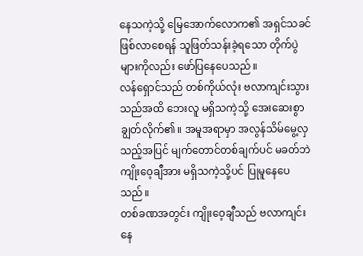နေသကဲ့သို့ မြေအောက်လောက၏ အရှင်သခင် ဖြစ်လာစေရန် သူဖြတ်သန်းခဲ့ရသော တိုက်ပွဲများကိုလည်း ဖော်ပြနေပေသည်။
လန်ရှောင်သည် တစ်ကိုယ်လုံး ဗလာကျင်းသွားသည်အထိ ဘေးလူ မရှိသကဲ့သို့ အေးဆေးစွာ ချွတ်လိုက်၏။ အမူအရာမှာ အလွန်သိမ်မွေ့လှသည့်အပြင် မျက်တောင်တစ်ချက်ပင် မခတ်ဘဲ ကျိုးဝေ့ချီအား မရှိသကဲ့သို့ပင် ပြုမူနေပေသည်။
တစ်ခဏအတွင်း ကျိုးဝေ့ချီသည် ဗလာကျင်းနေ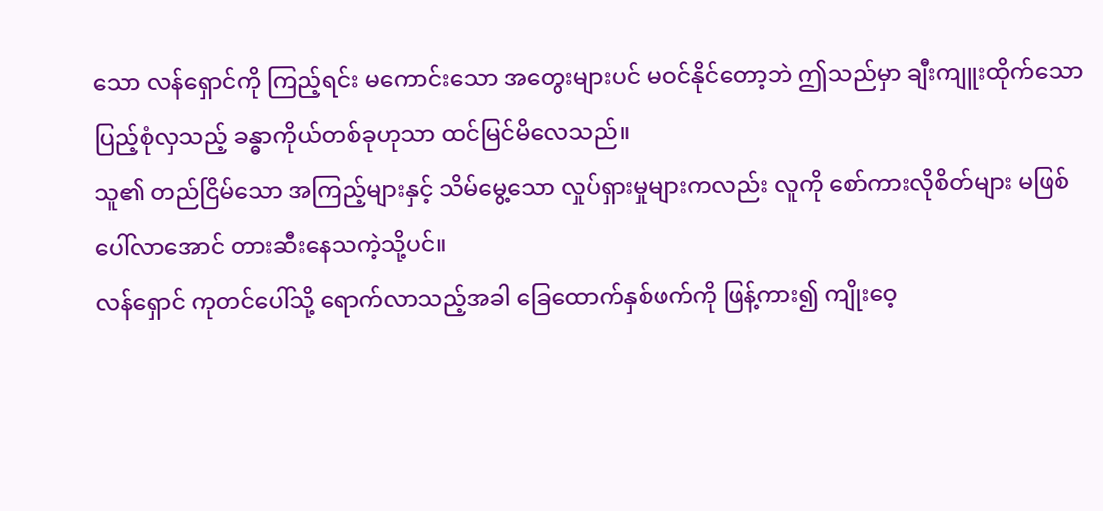သော လန်ရှောင်ကို ကြည့်ရင်း မကောင်းသော အတွေးများပင် မဝင်နိုင်တော့ဘဲ ဤသည်မှာ ချီးကျူးထိုက်သော ပြည့်စုံလှသည့် ခန္ဓာကိုယ်တစ်ခုဟုသာ ထင်မြင်မိလေသည်။
သူ၏ တည်ငြိမ်သော အကြည့်များနှင့် သိမ်မွေ့သော လှုပ်ရှားမှုများကလည်း လူကို စော်ကားလိုစိတ်များ မဖြစ်ပေါ်လာအောင် တားဆီးနေသကဲ့သို့ပင်။
လန်ရှောင် ကုတင်ပေါ်သို့ ရောက်လာသည့်အခါ ခြေထောက်နှစ်ဖက်ကို ဖြန့်ကား၍ ကျိုးဝေ့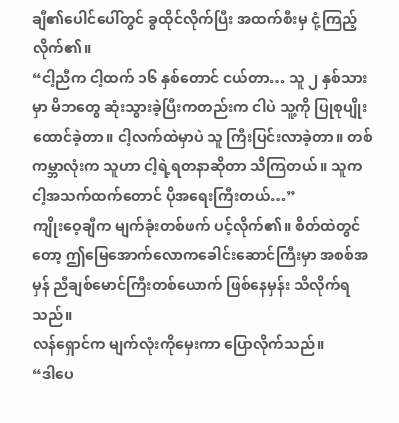ချီ၏ပေါင်ပေါ်တွင် ခွထိုင်လိုက်ပြီး အထက်စီးမှ ငုံ့ကြည့်လိုက်၏။
“ငါ့ညီက ငါ့ထက် ၁၆ နှစ်တောင် ငယ်တာ… သူ ၂ နှစ်သားမှာ မိဘတွေ ဆုံးသွားခဲ့ပြီးကတည်းက ငါပဲ သူ့ကို ပြုစုပျိုးထောင်ခဲ့တာ။ ငါ့လက်ထဲမှာပဲ သူ ကြီးပြင်းလာခဲ့တာ။ တစ်ကမ္ဘာလုံးက သူဟာ ငါ့ရဲ့ရတနာဆိုတာ သိကြတယ်။ သူက ငါ့အသက်ထက်တောင် ပိုအရေးကြီးတယ်…”
ကျိုးဝေ့ချီက မျက်ခုံးတစ်ဖက် ပင့်လိုက်၏။ စိတ်ထဲတွင်တော့ ဤမြေအောက်လောကခေါင်းဆောင်ကြီးမှာ အစစ်အမှန် ညီချစ်မောင်ကြီးတစ်ယောက် ဖြစ်နေမှန်း သိလိုက်ရသည်။
လန်ရှောင်က မျက်လုံးကိုမှေးကာ ပြောလိုက်သည်။
“ဒါပေ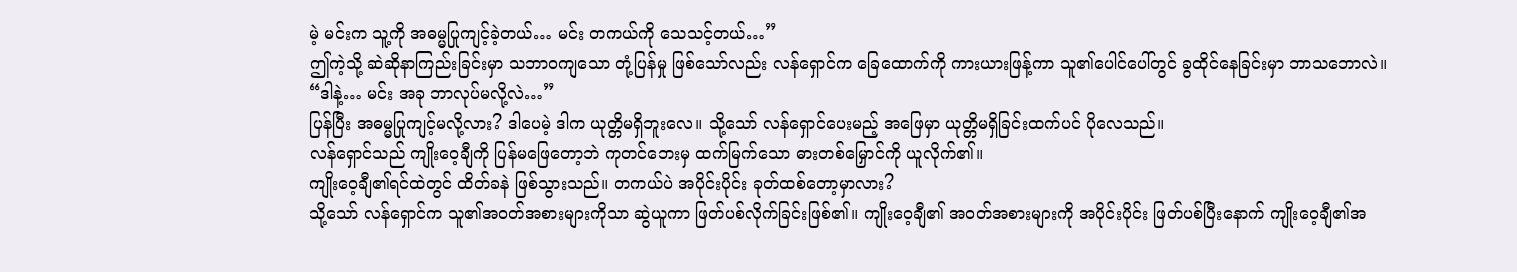မဲ့ မင်းက သူ့ကို အဓမ္မပြုကျင့်ခဲ့တယ်… မင်း တကယ်ကို သေသင့်တယ်…”
ဤကဲ့သို့ ဆဲဆိုနာကြည်းခြင်းမှာ သဘာဝကျသော တုံ့ပြန်မှု ဖြစ်သော်လည်း လန်ရှောင်က ခြေထောက်ကို ကားယားဖြန့်ကာ သူ၏ပေါင်ပေါ်တွင် ခွထိုင်နေခြင်းမှာ ဘာသဘောလဲ။
“ဒါနဲ့… မင်း အခု ဘာလုပ်မလို့လဲ…”
ပြန်ပြီး အဓမ္မပြုကျင့်မလို့လား? ဒါပေမဲ့ ဒါက ယုတ္တိမရှိဘူးလေ။ သို့သော် လန်ရှောင်ပေးမည့် အဖြေမှာ ယုတ္တိမရှိခြင်းထက်ပင် ပိုလေသည်။
လန်ရှောင်သည် ကျိုးဝေ့ချီကို ပြန်မဖြေတော့ဘဲ ကုတင်ဘေးမှ ထက်မြက်သော ဓားတစ်မြှောင်ကို ယူလိုက်၏။
ကျိုးဝေ့ချီ၏ရင်ထဲတွင် ထိတ်ခနဲ ဖြစ်သွားသည်။ တကယ်ပဲ အပိုင်းပိုင်း ခုတ်ထစ်တော့မှာလား?
သို့သော် လန်ရှောင်က သူ၏အဝတ်အစားများကိုသာ ဆွဲယူကာ ဖြတ်ပစ်လိုက်ခြင်းဖြစ်၏။ ကျိုးဝေ့ချီ၏ အဝတ်အစားများကို အပိုင်းပိုင်း ဖြတ်ပစ်ပြီးနောက် ကျိုးဝေ့ချီ၏အ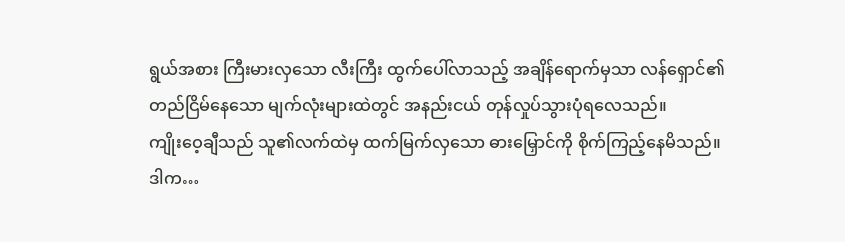ရွယ်အစား ကြီးမားလှသော လီးကြီး ထွက်ပေါ်လာသည့် အချိန်ရောက်မှသာ လန်ရှောင်၏တည်ငြိမ်နေသော မျက်လုံးများထဲတွင် အနည်းငယ် တုန်လှုပ်သွားပုံရလေသည်။
ကျိုးဝေ့ချီသည် သူ၏လက်ထဲမှ ထက်မြက်လှသော ဓားမြှောင်ကို စိုက်ကြည့်နေမိသည်။
ဒါက…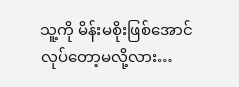သူ့ကို မိန်းမစိုးဖြစ်အောင် လုပ်တော့မလို့လား…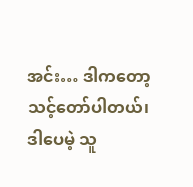အင်း… ဒါကတော့ သင့်တော်ပါတယ်၊ ဒါပေမဲ့ သူ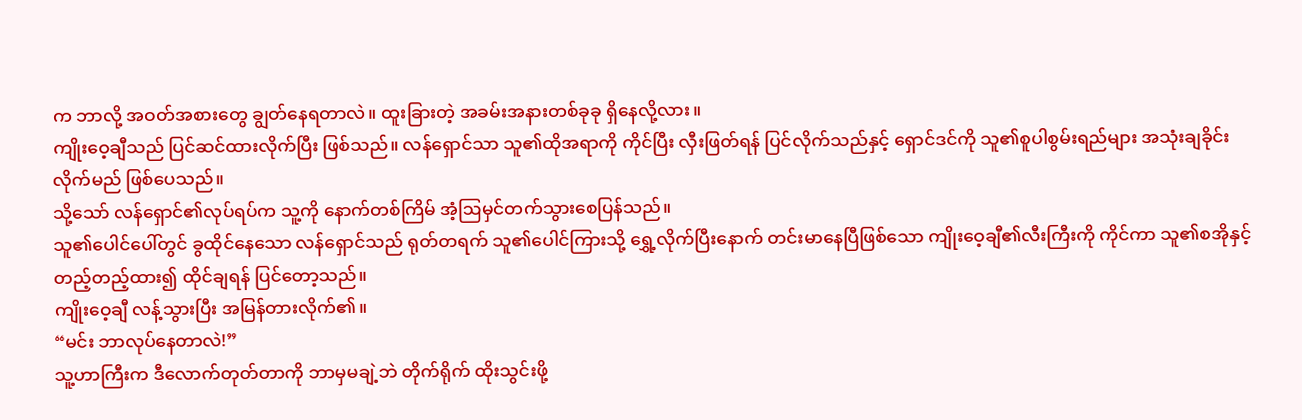က ဘာလို့ အဝတ်အစားတွေ ချွတ်နေရတာလဲ။ ထူးခြားတဲ့ အခမ်းအနားတစ်ခုခု ရှိနေလို့လား။
ကျိုးဝေ့ချီသည် ပြင်ဆင်ထားလိုက်ပြီး ဖြစ်သည်။ လန်ရှောင်သာ သူ၏ထိုအရာကို ကိုင်ပြီး လှီးဖြတ်ရန် ပြင်လိုက်သည်နှင့် ရှောင်ဒင်ကို သူ၏စူပါစွမ်းရည်များ အသုံးချခိုင်းလိုက်မည် ဖြစ်ပေသည်။
သို့သော် လန်ရှောင်၏လုပ်ရပ်က သူ့ကို နောက်တစ်ကြိမ် အံ့ဩမှင်တက်သွားစေပြန်သည်။
သူ၏ပေါင်ပေါ်တွင် ခွထိုင်နေသော လန်ရှောင်သည် ရုတ်တရက် သူ၏ပေါင်ကြားသို့ ရွှေ့လိုက်ပြီးနောက် တင်းမာနေပြီဖြစ်သော ကျိုးဝေ့ချီ၏လီးကြီးကို ကိုင်ကာ သူ၏စအိုနှင့် တည့်တည့်ထား၍ ထိုင်ချရန် ပြင်တော့သည်။
ကျိုးဝေ့ချီ လန့်သွားပြီး အမြန်တားလိုက်၏။
“မင်း ဘာလုပ်နေတာလဲ!”
သူ့ဟာကြီးက ဒီလောက်တုတ်တာကို ဘာမှမချဲ့ဘဲ တိုက်ရိုက် ထိုးသွင်းဖို့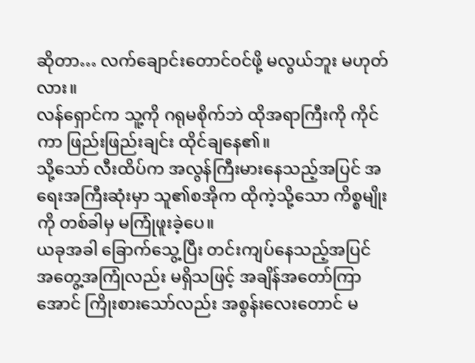ဆိုတာ… လက်ချောင်းတောင်ဝင်ဖို့ မလွယ်ဘူး မဟုတ်လား။
လန်ရှောင်က သူ့ကို ဂရုမစိုက်ဘဲ ထိုအရာကြီးကို ကိုင်ကာ ဖြည်းဖြည်းချင်း ထိုင်ချနေ၏။
သို့သော် လီးထိပ်က အလွန်ကြီးမားနေသည့်အပြင် အရေးအကြီးဆုံးမှာ သူ၏စအိုက ထိုကဲ့သို့သော ကိစ္စမျိုးကို တစ်ခါမှ မကြုံဖူးခဲ့ပေ။
ယခုအခါ ခြောက်သွေ့ပြီး တင်းကျပ်နေသည့်အပြင် အတွေ့အကြုံလည်း မရှိသဖြင့် အချိန်အတော်ကြာအောင် ကြိုးစားသော်လည်း အစွန်းလေးတောင် မ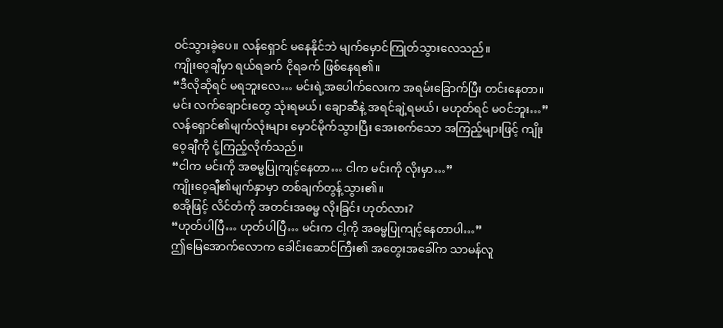ဝင်သွားခဲ့ပေ။ လန်ရှောင် မနေနိုင်ဘဲ မျက်မှောင်ကြုတ်သွားလေသည်။
ကျိုးဝေ့ချီမှာ ရယ်ရခက် ငိုရခက် ဖြစ်နေရ၏။
“ဒီလိုဆိုရင် မရဘူးလေ… မင်းရဲ့အပေါက်လေးက အရမ်းခြောက်ပြီး တင်းနေတာ။ မင်း လက်ချောင်းတွေ သုံးရမယ်၊ ချောဆီနဲ့ အရင်ချဲ့ရမယ်၊ မဟုတ်ရင် မဝင်ဘူး…”
လန်ရှောင်၏မျက်လုံးများ မှောင်မိုက်သွားပြီး အေးစက်သော အကြည့်များဖြင့် ကျိုးဝေ့ချီကို ငုံ့ကြည့်လိုက်သည်။
“ငါက မင်းကို အဓမ္မပြုကျင့်နေတာ… ငါက မင်းကို လိုးမှာ…”
ကျိုးဝေ့ချီ၏မျက်နှာမှာ တစ်ချက်တွန့်သွား၏။
စအိုဖြင့် လိင်တံကို အတင်းအဓမ္မ လိုးခြင်း ဟုတ်လား?
“ဟုတ်ပါပြီ… ဟုတ်ပါပြီ… မင်းက ငါ့ကို အဓမ္မပြုကျင့်နေတာပါ…”
ဤမြေအောက်လောက ခေါင်းဆောင်ကြီး၏ အတွေးအခေါ်က သာမန်လူ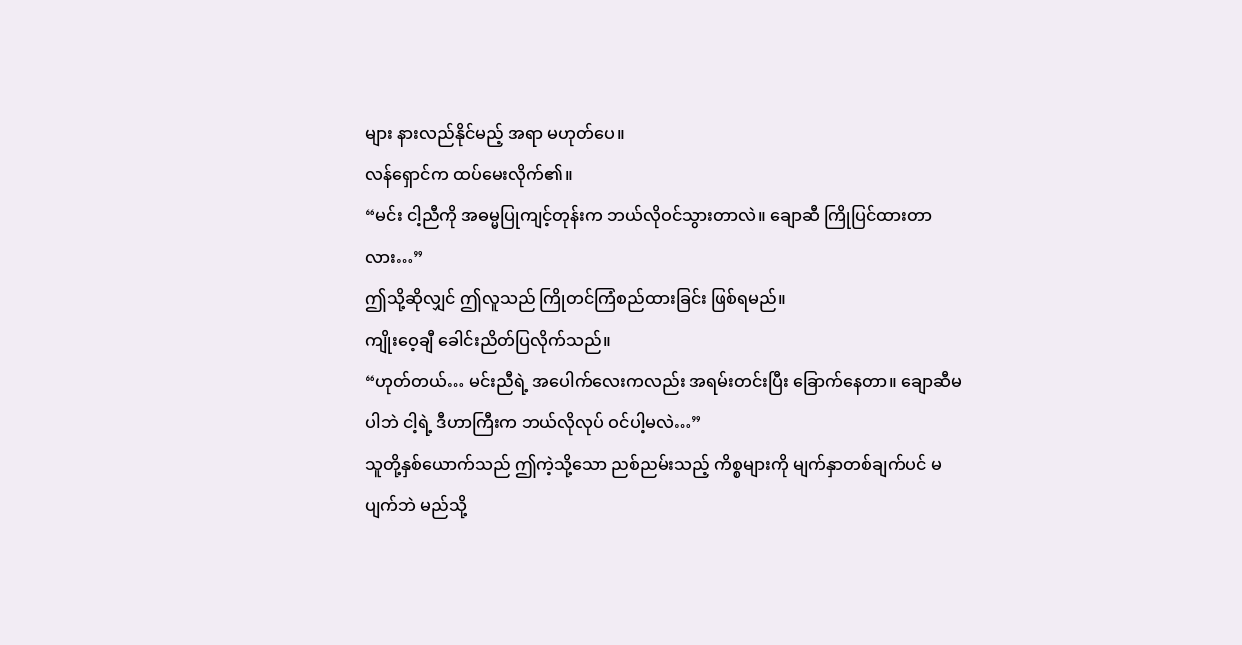များ နားလည်နိုင်မည့် အရာ မဟုတ်ပေ။
လန်ရှောင်က ထပ်မေးလိုက်၏။
“မင်း ငါ့ညီကို အဓမ္မပြုကျင့်တုန်းက ဘယ်လိုဝင်သွားတာလဲ။ ချောဆီ ကြိုပြင်ထားတာလား…”
ဤသို့ဆိုလျှင် ဤလူသည် ကြိုတင်ကြံစည်ထားခြင်း ဖြစ်ရမည်။
ကျိုးဝေ့ချီ ခေါင်းညိတ်ပြလိုက်သည်။
“ဟုတ်တယ်… မင်းညီရဲ့ အပေါက်လေးကလည်း အရမ်းတင်းပြီး ခြောက်နေတာ။ ချောဆီမပါဘဲ ငါ့ရဲ့ ဒီဟာကြီးက ဘယ်လိုလုပ် ဝင်ပါ့မလဲ…”
သူတို့နှစ်ယောက်သည် ဤကဲ့သို့သော ညစ်ညမ်းသည့် ကိစ္စများကို မျက်နှာတစ်ချက်ပင် မပျက်ဘဲ မည်သို့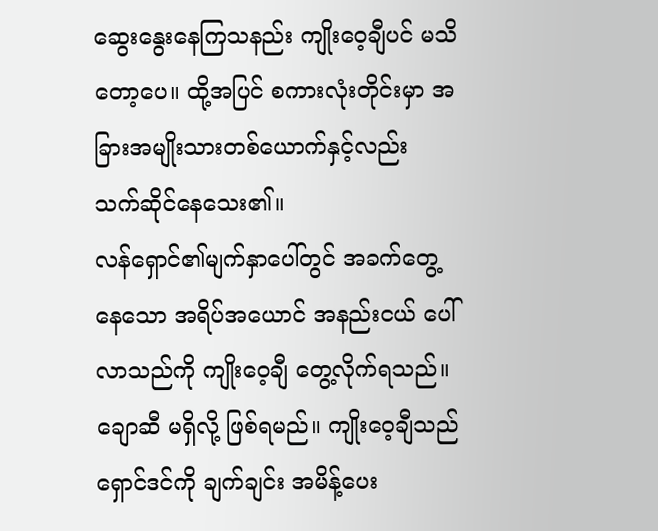ဆွေးနွေးနေကြသနည်း ကျိုးဝေ့ချီပင် မသိတော့ပေ။ ထို့အပြင် စကားလုံးတိုင်းမှာ အခြားအမျိုးသားတစ်ယောက်နှင့်လည်း သက်ဆိုင်နေသေး၏။
လန်ရှောင်၏မျက်နှာပေါ်တွင် အခက်တွေ့နေသော အရိပ်အယောင် အနည်းငယ် ပေါ်လာသည်ကို ကျိုးဝေ့ချီ တွေ့လိုက်ရသည်။
ချောဆီ မရှိလို့ ဖြစ်ရမည်။ ကျိုးဝေ့ချီသည် ရှောင်ဒင်ကို ချက်ချင်း အမိန့်ပေး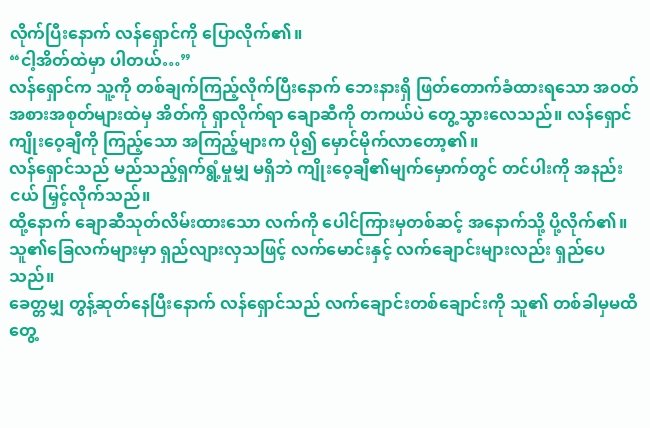လိုက်ပြီးနောက် လန်ရှောင်ကို ပြောလိုက်၏။
“ငါ့အိတ်ထဲမှာ ပါတယ်…”
လန်ရှောင်က သူ့ကို တစ်ချက်ကြည့်လိုက်ပြီးနောက် ဘေးနားရှိ ဖြတ်တောက်ခံထားရသော အဝတ်အစားအစုတ်များထဲမှ အိတ်ကို ရှာလိုက်ရာ ချောဆီကို တကယ်ပဲ တွေ့သွားလေသည်။ လန်ရှောင် ကျိုးဝေ့ချီကို ကြည့်သော အကြည့်များက ပို၍ မှောင်မိုက်လာတော့၏။
လန်ရှောင်သည် မည်သည့်ရှက်ရွံ့မှုမျှ မရှိဘဲ ကျိုးဝေ့ချီ၏မျက်မှောက်တွင် တင်ပါးကို အနည်းငယ် မြှင့်လိုက်သည်။
ထို့နောက် ချောဆီသုတ်လိမ်းထားသော လက်ကို ပေါင်ကြားမှတစ်ဆင့် အနောက်သို့ ပို့လိုက်၏။ သူ၏ခြေလက်များမှာ ရှည်လျားလှသဖြင့် လက်မောင်းနှင့် လက်ချောင်းများလည်း ရှည်ပေသည်။
ခေတ္တမျှ တွန့်ဆုတ်နေပြီးနောက် လန်ရှောင်သည် လက်ချောင်းတစ်ချောင်းကို သူ၏ တစ်ခါမှမထိတွေ့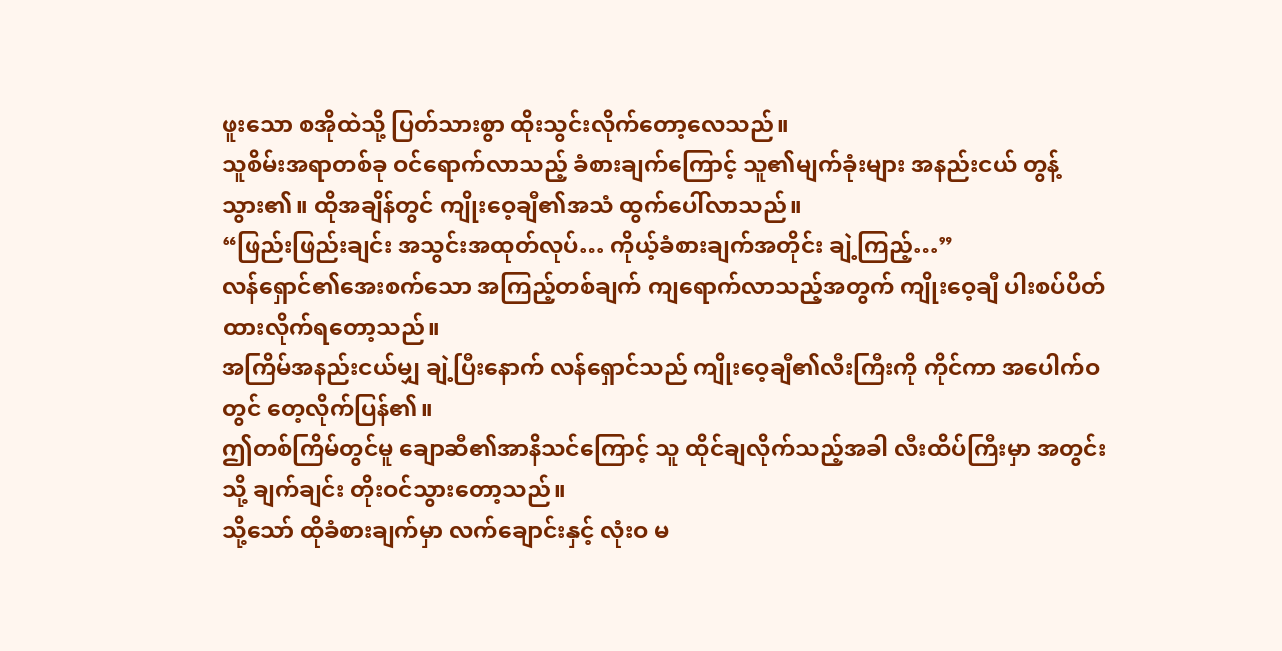ဖူးသော စအိုထဲသို့ ပြတ်သားစွာ ထိုးသွင်းလိုက်တော့လေသည်။
သူစိမ်းအရာတစ်ခု ဝင်ရောက်လာသည့် ခံစားချက်ကြောင့် သူ၏မျက်ခုံးများ အနည်းငယ် တွန့်သွား၏။ ထိုအချိန်တွင် ကျိုးဝေ့ချီ၏အသံ ထွက်ပေါ်လာသည်။
“ဖြည်းဖြည်းချင်း အသွင်းအထုတ်လုပ်… ကိုယ့်ခံစားချက်အတိုင်း ချဲ့ကြည့်…”
လန်ရှောင်၏အေးစက်သော အကြည့်တစ်ချက် ကျရောက်လာသည့်အတွက် ကျိုးဝေ့ချီ ပါးစပ်ပိတ်ထားလိုက်ရတော့သည်။
အကြိမ်အနည်းငယ်မျှ ချဲ့ပြီးနောက် လန်ရှောင်သည် ကျိုးဝေ့ချီ၏လီးကြီးကို ကိုင်ကာ အပေါက်ဝတွင် တေ့လိုက်ပြန်၏။
ဤတစ်ကြိမ်တွင်မူ ချောဆီ၏အာနိသင်ကြောင့် သူ ထိုင်ချလိုက်သည့်အခါ လီးထိပ်ကြီးမှာ အတွင်းသို့ ချက်ချင်း တိုးဝင်သွားတော့သည်။
သို့သော် ထိုခံစားချက်မှာ လက်ချောင်းနှင့် လုံးဝ မ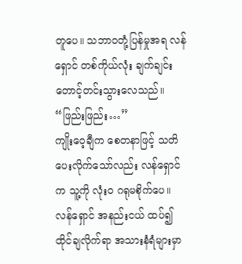တူပေ။ သဘာဝတုံ့ပြန်မှုအရ လန်ရှောင် တစ်ကိုယ်လုံး ချက်ချင်း တောင့်တင်းသွားလေသည်။
“ဖြည်းဖြည်း…”
ကျိုးဝေ့ချီက စေတနာဖြင့် သတိပေးလိုက်သော်လည်း လန်ရှောင်က သူ့ကို လုံးဝ ဂရုမစိုက်ပေ။
လန်ရှောင် အနည်းငယ် ထပ်၍ ထိုင်ချလိုက်ရာ အသားနံရံများမှာ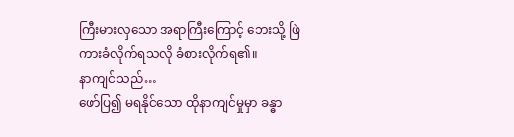ကြီးမားလှသော အရာကြီးကြောင့် ဘေးသို့ ဖြဲကားခံလိုက်ရသလို ခံစားလိုက်ရ၏။
နာကျင်သည်…
ဖော်ပြ၍ မရနိုင်သော ထိုနာကျင်မှုမှာ ခန္ဓာ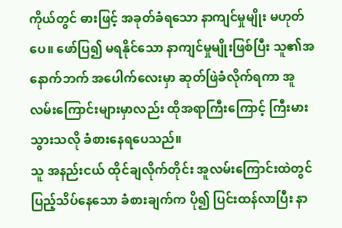ကိုယ်တွင် ဓားဖြင့် အခုတ်ခံရသော နာကျင်မှုမျိုး မဟုတ်ပေ။ ဖော်ပြ၍ မရနိုင်သော နာကျင်မှုမျိုးဖြစ်ပြီး သူ၏အနောက်ဘက် အပေါက်လေးမှာ ဆုတ်ဖြဲခံလိုက်ရကာ အူလမ်းကြောင်းများမှာလည်း ထိုအရာကြီးကြောင့် ကြီးမားသွားသလို ခံစားနေရပေသည်။
သူ အနည်းငယ် ထိုင်ချလိုက်တိုင်း အူလမ်းကြောင်းထဲတွင် ပြည့်သိပ်နေသော ခံစားချက်က ပို၍ ပြင်းထန်လာပြီး နာ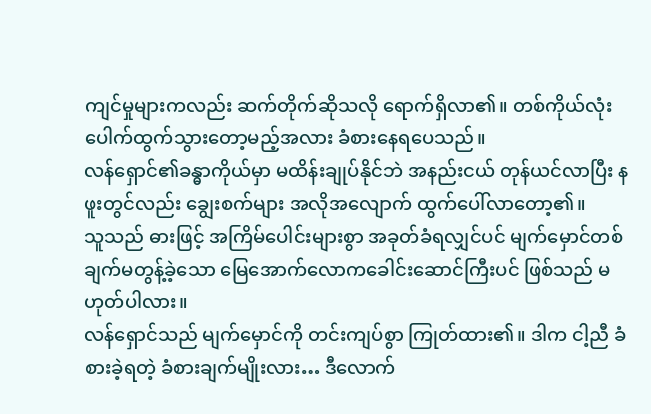ကျင်မှုများကလည်း ဆက်တိုက်ဆိုသလို ရောက်ရှိလာ၏။ တစ်ကိုယ်လုံး ပေါက်ထွက်သွားတော့မည့်အလား ခံစားနေရပေသည်။
လန်ရှောင်၏ခန္ဓာကိုယ်မှာ မထိန်းချုပ်နိုင်ဘဲ အနည်းငယ် တုန်ယင်လာပြီး နဖူးတွင်လည်း ချွေးစက်များ အလိုအလျောက် ထွက်ပေါ်လာတော့၏။
သူသည် ဓားဖြင့် အကြိမ်ပေါင်းများစွာ အခုတ်ခံရလျှင်ပင် မျက်မှောင်တစ်ချက်မတွန့်ခဲ့သော မြေအောက်လောကခေါင်းဆောင်ကြီးပင် ဖြစ်သည် မဟုတ်ပါလား။
လန်ရှောင်သည် မျက်မှောင်ကို တင်းကျပ်စွာ ကြုတ်ထား၏။ ဒါက ငါ့ညီ ခံစားခဲ့ရတဲ့ ခံစားချက်မျိုးလား… ဒီလောက်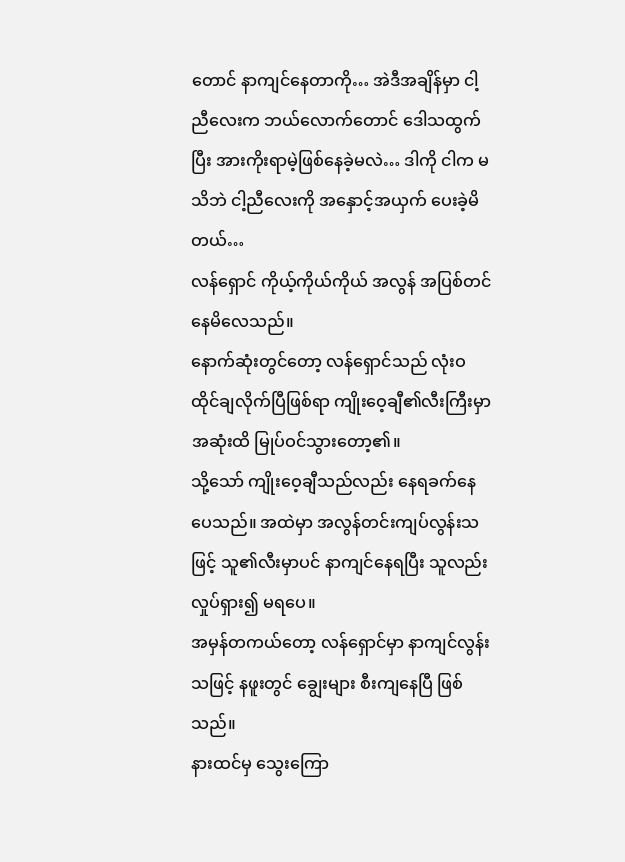တောင် နာကျင်နေတာကို… အဲဒီအချိန်မှာ ငါ့ညီလေးက ဘယ်လောက်တောင် ဒေါသထွက်ပြီး အားကိုးရာမဲ့ဖြစ်နေခဲ့မလဲ… ဒါကို ငါက မသိဘဲ ငါ့ညီလေးကို အနှောင့်အယှက် ပေးခဲ့မိတယ်…
လန်ရှောင် ကိုယ့်ကိုယ်ကိုယ် အလွန် အပြစ်တင်နေမိလေသည်။
နောက်ဆုံးတွင်တော့ လန်ရှောင်သည် လုံးဝ ထိုင်ချလိုက်ပြီဖြစ်ရာ ကျိုးဝေ့ချီ၏လီးကြီးမှာ အဆုံးထိ မြုပ်ဝင်သွားတော့၏။
သို့သော် ကျိုးဝေ့ချီသည်လည်း နေရခက်နေပေသည်။ အထဲမှာ အလွန်တင်းကျပ်လွန်းသဖြင့် သူ၏လီးမှာပင် နာကျင်နေရပြီး သူလည်း လှုပ်ရှား၍ မရပေ။
အမှန်တကယ်တော့ လန်ရှောင်မှာ နာကျင်လွန်းသဖြင့် နဖူးတွင် ချွေးများ စီးကျနေပြီ ဖြစ်သည်။
နားထင်မှ သွေးကြော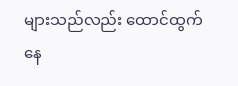များသည်လည်း ထောင်ထွက်နေ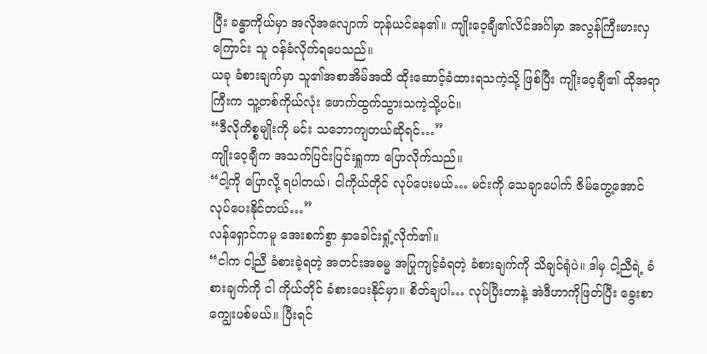ပြီး ခန္ဓာကိုယ်မှာ အလိုအလျောက် တုန်ယင်နေ၏။ ကျိုးဝေ့ချီ၏လိင်အင်္ဂါမှာ အလွန်ကြီးမားလှကြောင်း သူ ဝန်ခံလိုက်ရပေသည်။
ယခု ခံစားချက်မှာ သူ၏အစာအိမ်အထိ ထိုးဆောင့်ခံထားရသကဲ့သို့ ဖြစ်ပြီး ကျိုးဝေ့ချီ၏ ထိုအရာကြီးက သူ့တစ်ကိုယ်လုံး ဖောက်ထွက်သွားသကဲ့သို့ပင်။
“ဒီလိုကိစ္စမျိုးကို မင်း သဘောကျတယ်ဆိုရင်…”
ကျိုးဝေ့ချီက အသက်ပြင်းပြင်းရှူကာ ပြောလိုက်သည်။
“ငါ့ကို ပြောလို့ ရပါတယ်၊ ငါကိုယ်တိုင် လုပ်ပေးမယ်… မင်းကို သေချာပေါက် ဇိမ်တွေ့အောင် လုပ်ပေးနိုင်တယ်…”
လန်ရှောင်ကမူ အေးစက်စွာ နှာခေါင်းရှုံ့လိုက်၏။
“ငါက ငါ့ညီ ခံစားခဲ့ရတဲ့ အတင်းအဓမ္မ အပြုကျင့်ခံရတဲ့ ခံစားချက်ကို သိချင်ရုံပဲ။ ဒါမှ ငါ့ညီရဲ့ ခံစားချက်ကို ငါ ကိုယ်တိုင် ခံစားပေးနိုင်မှာ။ စိတ်ချပါ… လုပ်ပြီးတာနဲ့ အဲဒီဟာကိုဖြတ်ပြီး ခွေးစာကျွေးပစ်မယ်။ ပြီးရင်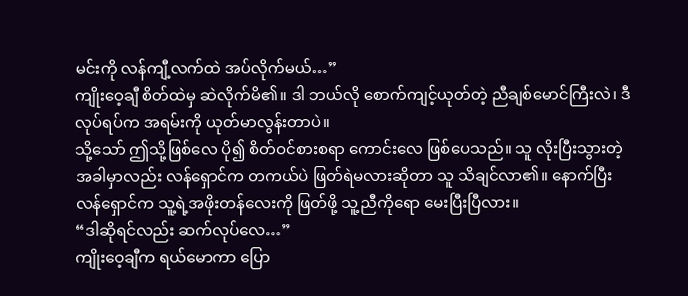မင်းကို လန်ကျီ့လက်ထဲ အပ်လိုက်မယ်…”
ကျိုးဝေ့ချီ စိတ်ထဲမှ ဆဲလိုက်မိ၏။ ဒါ ဘယ်လို စောက်ကျင့်ယုတ်တဲ့ ညီချစ်မောင်ကြီးလဲ၊ ဒီလုပ်ရပ်က အရမ်းကို ယုတ်မာလွန်းတာပဲ။
သို့သော် ဤသို့ဖြစ်လေ ပို၍ စိတ်ဝင်စားစရာ ကောင်းလေ ဖြစ်ပေသည်။ သူ လိုးပြီးသွားတဲ့ အခါမှာလည်း လန်ရှောင်က တကယ်ပဲ ဖြတ်ရဲမလားဆိုတာ သူ သိချင်လာ၏။ နောက်ပြီး လန်ရှောင်က သူ့ရဲ့အဖိုးတန်လေးကို ဖြတ်ဖို့ သူ့ညီကိုရော မေးပြီးပြီလား။
“ဒါဆိုရင်လည်း ဆက်လုပ်လေ…”
ကျိုးဝေ့ချီက ရယ်မောကာ ပြော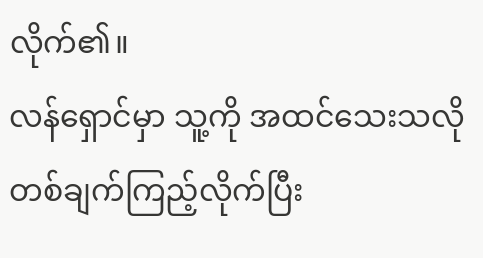လိုက်၏။
လန်ရှောင်မှာ သူ့ကို အထင်သေးသလို တစ်ချက်ကြည့်လိုက်ပြီး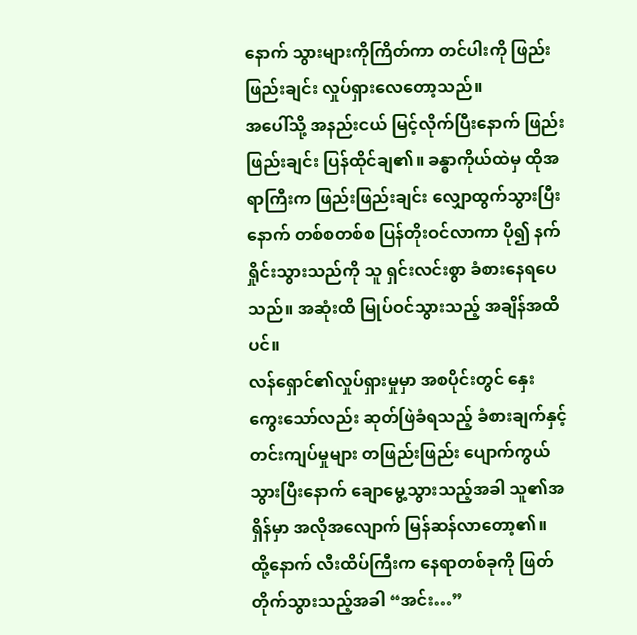နောက် သွားများကိုကြိတ်ကာ တင်ပါးကို ဖြည်းဖြည်းချင်း လှုပ်ရှားလေတော့သည်။
အပေါ်သို့ အနည်းငယ် မြင့်လိုက်ပြီးနောက် ဖြည်းဖြည်းချင်း ပြန်ထိုင်ချ၏။ ခန္ဓာကိုယ်ထဲမှ ထိုအရာကြီးက ဖြည်းဖြည်းချင်း လျှောထွက်သွားပြီးနောက် တစ်စတစ်စ ပြန်တိုးဝင်လာကာ ပို၍ နက်ရှိုင်းသွားသည်ကို သူ ရှင်းလင်းစွာ ခံစားနေရပေသည်။ အဆုံးထိ မြုပ်ဝင်သွားသည့် အချိန်အထိပင်။
လန်ရှောင်၏လှုပ်ရှားမှုမှာ အစပိုင်းတွင် နှေးကွေးသော်လည်း ဆုတ်ဖြဲခံရသည့် ခံစားချက်နှင့် တင်းကျပ်မှုများ တဖြည်းဖြည်း ပျောက်ကွယ်သွားပြီးနောက် ချောမွေ့သွားသည့်အခါ သူ၏အရှိန်မှာ အလိုအလျောက် မြန်ဆန်လာတော့၏။
ထို့နောက် လီးထိပ်ကြီးက နေရာတစ်ခုကို ဖြတ်တိုက်သွားသည့်အခါ “အင်း…”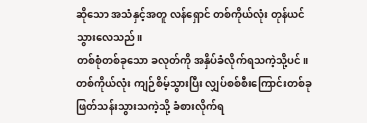ဆိုသော အသံနှင့်အတူ လန်ရှောင် တစ်ကိုယ်လုံး တုန်ယင်သွားလေသည်။
တစ်စုံတစ်ခုသော ခလုတ်ကို အနှိပ်ခံလိုက်ရသကဲ့သို့ပင်။ တစ်ကိုယ်လုံး ကျဉ်စိမ့်သွားပြီး လျှပ်စစ်စီးကြောင်းတစ်ခု ဖြတ်သန်းသွားသကဲ့သို့ ခံစားလိုက်ရ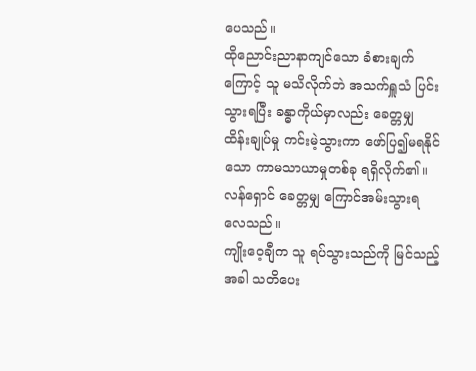ပေသည်။
ထိုညောင်းညာနာကျင်သော ခံစားချက်ကြောင့် သူ မသိလိုက်ဘဲ အသက်ရှူသံ ပြင်းသွားရပြီး ခန္ဓာကိုယ်မှာလည်း ခေတ္တမျှ ထိန်းချုပ်မှု ကင်းမဲ့သွားကာ ဖော်ပြ၍မရနိုင်သော ကာမသာယာမှုတစ်ခု ရရှိလိုက်၏။ လန်ရှောင် ခေတ္တမျှ ကြောင်အမ်းသွားရလေသည်။
ကျိုးဝေ့ချီက သူ ရပ်သွားသည်ကို မြင်သည့်အခါ သတိပေး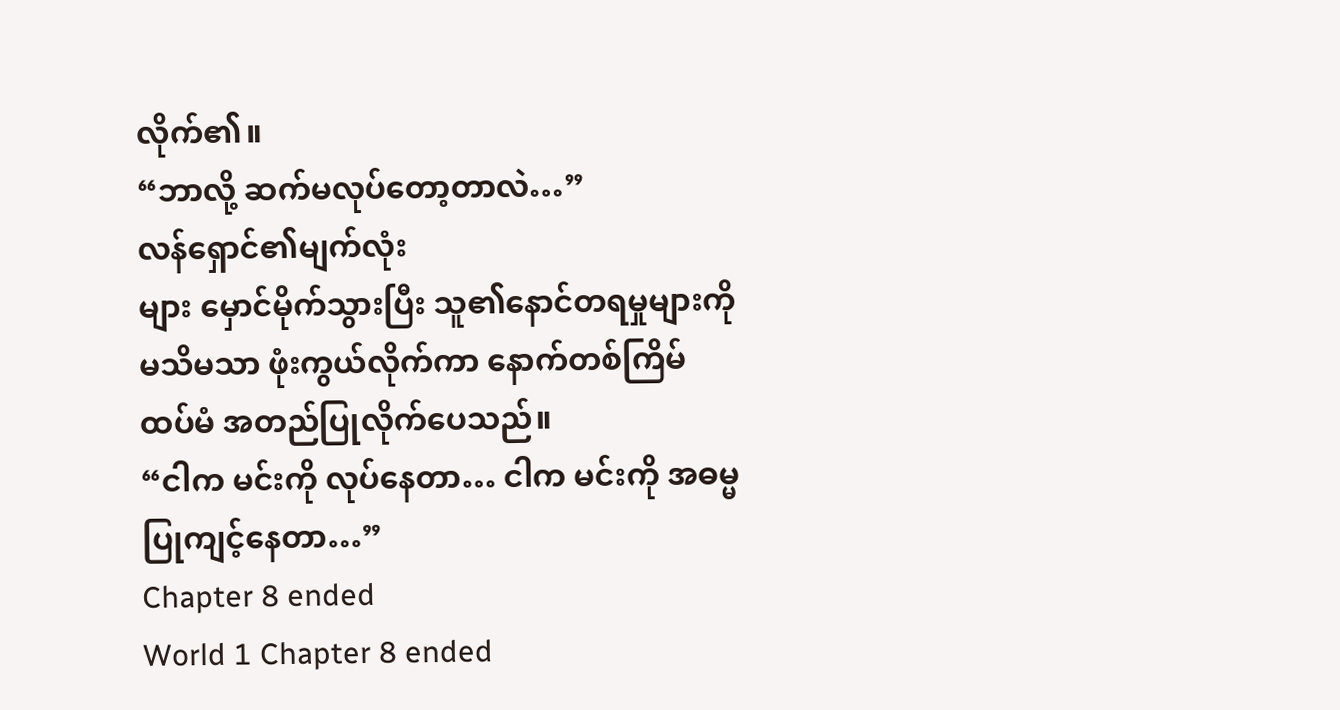လိုက်၏။
“ဘာလို့ ဆက်မလုပ်တော့တာလဲ…”
လန်ရှောင်၏မျက်လုံး
များ မှောင်မိုက်သွားပြီး သူ၏နောင်တရမှုများကို မသိမသာ ဖုံးကွယ်လိုက်ကာ နောက်တစ်ကြိမ် ထပ်မံ အတည်ပြုလိုက်ပေသည်။
“ငါက မင်းကို လုပ်နေတာ… ငါက မင်းကို အဓမ္မပြုကျင့်နေတာ…”
Chapter 8 ended
World 1 Chapter 8 ended